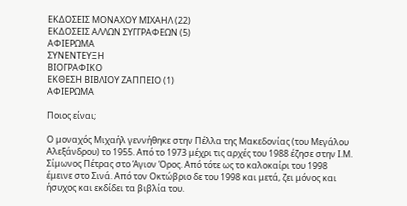ΕΚΔΟΣΕΙΣ ΜΟΝΑΧΟΥ ΜΙΧΑΗΛ (22)
ΕΚΔΟΣΕΙΣ ΑΛΛΩΝ ΣΥΓΓΡΑΦΕΩΝ (5)
ΑΦΙΕΡΩΜΑ
ΣΥΝΕΝΤΕΥΞΗ
ΒΙΟΓΡΑΦΙΚΟ
ΕΚΘΕΣΗ ΒΙΒΛΙΟΥ ΖΑΠΠΕΙΟ (1)
ΑΦΙΕΡΩΜΑ

Ποιος είναι;

Ο μοναχός Μιχαήλ γεννήθηκε στην Πέλλα της Μακεδονίας (του Μεγάλου Αλεξάνδρου) το 1955. Από το 1973 μέχρι τις αρχές του 1988 έζησε στην Ι.Μ. Σίμωνος Πέτρας στο Άγιον Όρος. Από τότε ως το καλοκαίρι του 1998 έμεινε στο Σινά. Από τον Οκτώβριο δε του 1998 και μετά, ζει μόνος και ήσυχος και εκδίδει τα βιβλία του.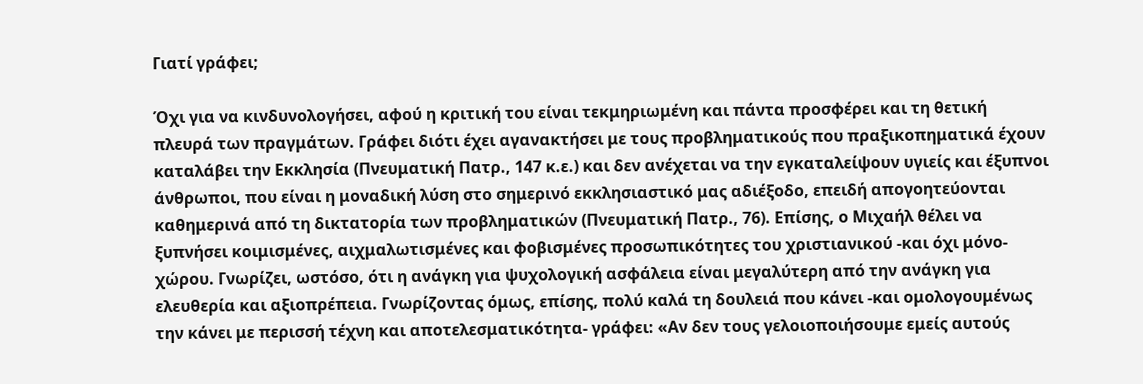Γιατί γράφει;

Όχι για να κινδυνολογήσει, αφού η κριτική του είναι τεκμηριωμένη και πάντα προσφέρει και τη θετική πλευρά των πραγμάτων. Γράφει διότι έχει αγανακτήσει με τους προβληματικούς που πραξικοπηματικά έχουν καταλάβει την Εκκλησία (Πνευματική Πατρ., 147 κ.ε.) και δεν ανέχεται να την εγκαταλείψουν υγιείς και έξυπνοι άνθρωποι, που είναι η μοναδική λύση στο σημερινό εκκλησιαστικό μας αδιέξοδο, επειδή απογοητεύονται καθημερινά από τη δικτατορία των προβληματικών (Πνευματική Πατρ., 76). Επίσης, ο Μιχαήλ θέλει να ξυπνήσει κοιμισμένες, αιχμαλωτισμένες και φοβισμένες προσωπικότητες του χριστιανικού -και όχι μόνο- χώρου. Γνωρίζει, ωστόσο, ότι η ανάγκη για ψυχολογική ασφάλεια είναι μεγαλύτερη από την ανάγκη για ελευθερία και αξιοπρέπεια. Γνωρίζοντας όμως, επίσης, πολύ καλά τη δουλειά που κάνει -και ομολογουμένως την κάνει με περισσή τέχνη και αποτελεσματικότητα- γράφει: «Αν δεν τους γελοιοποιήσουμε εμείς αυτούς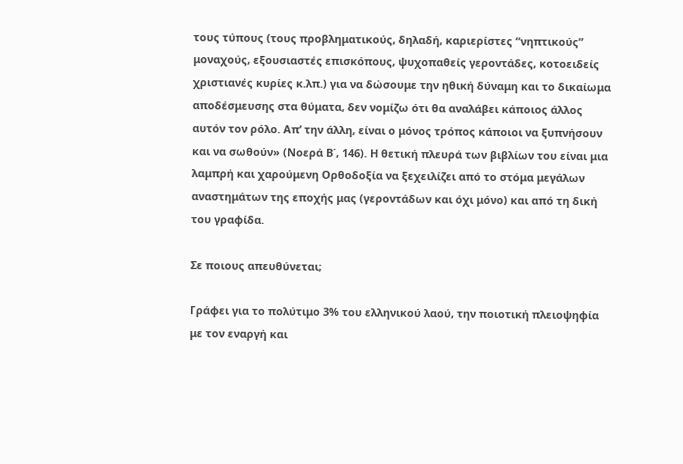τους τύπους (τους προβληματικούς, δηλαδή, καριερίστες “νηπτικούς” μοναχούς, εξουσιαστές επισκόπους, ψυχοπαθείς γεροντάδες, κοτοειδείς χριστιανές κυρίες κ.λπ.) για να δώσουμε την ηθική δύναμη και το δικαίωμα αποδέσμευσης στα θύματα, δεν νομίζω ότι θα αναλάβει κάποιος άλλος αυτόν τον ρόλο. Απ’ την άλλη, είναι ο μόνος τρόπος κάποιοι να ξυπνήσουν και να σωθούν» (Νοερά Β΄, 146). Η θετική πλευρά των βιβλίων του είναι μια λαμπρή και χαρούμενη Ορθοδοξία να ξεχειλίζει από το στόμα μεγάλων αναστημάτων της εποχής μας (γεροντάδων και όχι μόνο) και από τη δική του γραφίδα.

Σε ποιους απευθύνεται;

Γράφει για το πολύτιμο 3% του ελληνικού λαού, την ποιοτική πλειοψηφία με τον εναργή και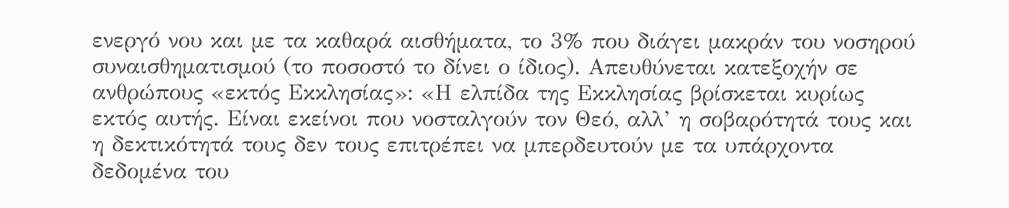ενεργό νου και με τα καθαρά αισθήματα, το 3% που διάγει μακράν του νοσηρού συναισθηματισμού (το ποσοστό το δίνει ο ίδιος). Απευθύνεται κατεξοχήν σε ανθρώπους «εκτός Εκκλησίας»: «Η ελπίδα της Εκκλησίας βρίσκεται κυρίως εκτός αυτής. Είναι εκείνοι που νοσταλγούν τον Θεό, αλλ’ η σοβαρότητά τους και η δεκτικότητά τους δεν τους επιτρέπει να μπερδευτούν με τα υπάρχοντα δεδομένα του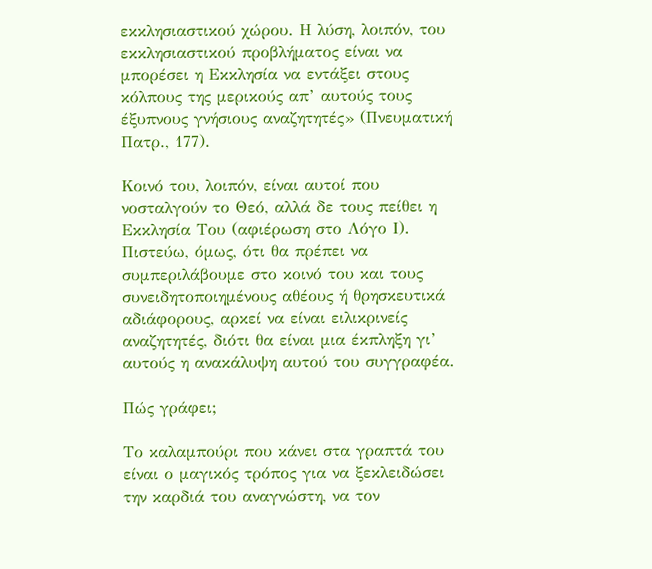εκκλησιαστικού χώρου. Η λύση, λοιπόν, του εκκλησιαστικού προβλήματος είναι να μπορέσει η Εκκλησία να εντάξει στους κόλπους της μερικούς απ’ αυτούς τους έξυπνους γνήσιους αναζητητές» (Πνευματική Πατρ., 177).

Κοινό του, λοιπόν, είναι αυτοί που νοσταλγούν το Θεό, αλλά δε τους πείθει η Εκκλησία Του (αφιέρωση στο Λόγο Ι). Πιστεύω, όμως, ότι θα πρέπει να συμπεριλάβουμε στο κοινό του και τους συνειδητοποιημένους αθέους ή θρησκευτικά αδιάφορους, αρκεί να είναι ειλικρινείς αναζητητές, διότι θα είναι μια έκπληξη γι’ αυτούς η ανακάλυψη αυτού του συγγραφέα.

Πώς γράφει;

Το καλαμπούρι που κάνει στα γραπτά του είναι ο μαγικός τρόπος για να ξεκλειδώσει την καρδιά του αναγνώστη, να τον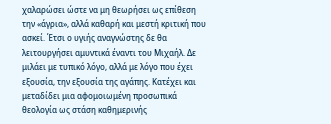χαλαρώσει ώστε να μη θεωρήσει ως επίθεση την «άγρια», αλλά καθαρή και μεστή κριτική που ασκεί. Έτσι ο υγιής αναγνώστης δε θα λειτουργήσει αμυντικά έναντι του Μιχαήλ. Δε μιλάει με τυπικό λόγο, αλλά με λόγο που έχει εξουσία, την εξουσία της αγάπης. Κατέχει και μεταδίδει μια αφομοιωμένη προσωπικά θεολογία ως στάση καθημερινής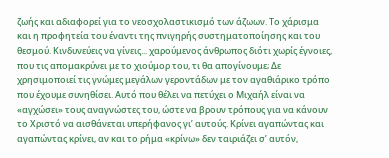ζωής και αδιαφορεί για το νεοσχολαστικισμό των άζωων. Το χάρισμα και η προφητεία του έναντι της πνιγηρής συστηματοποίησης και του θεσμού. Κινδυνεύεις να γίνεις... χαρούμενος άνθρωπος διότι χωρίς έγνοιες, που τις απομακρύνει με το χιούμορ του, τι θα απογίνουμε; Δε χρησιμοποιεί τις γνώμες μεγάλων γεροντάδων με τον αγαθιάρικο τρόπο που έχουμε συνηθίσει. Αυτό που θέλει να πετύχει ο Μιχαήλ είναι να «αγχώσει» τους αναγνώστες του, ώστε να βρουν τρόπους για να κάνουν το Χριστό να αισθάνεται υπερήφανος γι’ αυτούς. Κρίνει αγαπώντας και αγαπώντας κρίνει, αν και το ρήμα «κρίνω» δεν ταιριάζει σ’ αυτόν,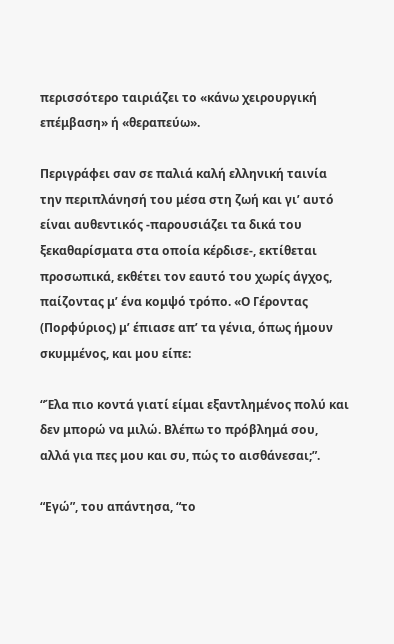περισσότερο ταιριάζει το «κάνω χειρουργική επέμβαση» ή «θεραπεύω».

Περιγράφει σαν σε παλιά καλή ελληνική ταινία την περιπλάνησή του μέσα στη ζωή και γι’ αυτό είναι αυθεντικός -παρουσιάζει τα δικά του ξεκαθαρίσματα στα οποία κέρδισε-, εκτίθεται προσωπικά, εκθέτει τον εαυτό του χωρίς άγχος, παίζοντας μ’ ένα κομψό τρόπο. «Ο Γέροντας (Πορφύριος) μ’ έπιασε απ’ τα γένια, όπως ήμουν σκυμμένος, και μου είπε:

“Έλα πιο κοντά γιατί είμαι εξαντλημένος πολύ και δεν μπορώ να μιλώ. Βλέπω το πρόβλημά σου, αλλά για πες μου και συ, πώς το αισθάνεσαι;”.

“Εγώ”, του απάντησα, “το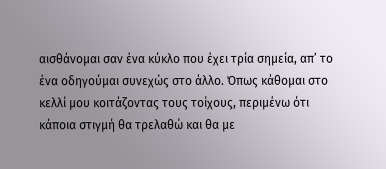αισθάνομαι σαν ένα κύκλο που έχει τρία σημεία, απ’ το ένα οδηγούμαι συνεχώς στο άλλο. Όπως κάθομαι στο κελλί μου κοιτάζοντας τους τοίχους, περιμένω ότι κάποια στιγμή θα τρελαθώ και θα με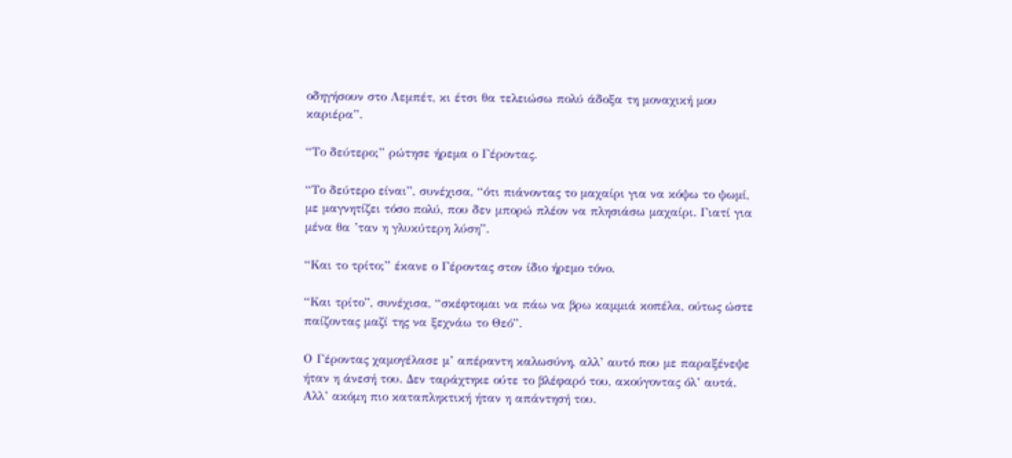οδηγήσουν στο Λεμπέτ, κι έτσι θα τελειώσω πολύ άδοξα τη μοναχική μου καριέρα”.

“Το δεύτερο;” ρώτησε ήρεμα ο Γέροντας.

“Το δεύτερο είναι”, συνέχισα, “ότι πιάνοντας το μαχαίρι για να κόψω το ψωμί, με μαγνητίζει τόσο πολύ, που δεν μπορώ πλέον να πλησιάσω μαχαίρι. Γιατί για μένα θα ’ταν η γλυκύτερη λύση”.

“Και το τρίτο;” έκανε ο Γέροντας στον ίδιο ήρεμο τόνο.

“Και τρίτο”, συνέχισα, “σκέφτομαι να πάω να βρω καμμιά κοπέλα, ούτως ώστε παίζοντας μαζί της να ξεχνάω το Θεό”.

Ο Γέροντας χαμογέλασε μ’ απέραντη καλωσύνη, αλλ’ αυτό που με παραξένεψε ήταν η άνεσή του. Δεν ταράχτηκε ούτε το βλέφαρό του, ακούγοντας όλ’ αυτά. Αλλ’ ακόμη πιο καταπληκτική ήταν η απάντησή του.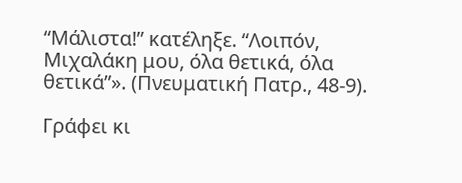“Μάλιστα!” κατέληξε. “Λοιπόν, Μιχαλάκη μου, όλα θετικά, όλα θετικά”». (Πνευματική Πατρ., 48-9).

Γράφει κι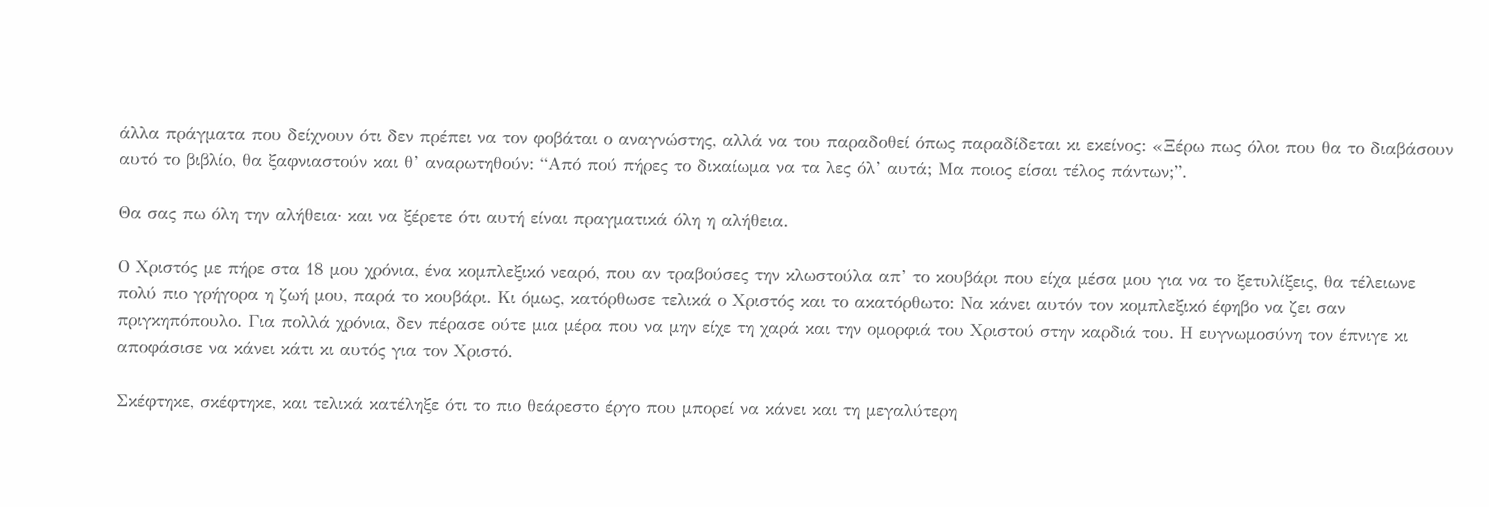άλλα πράγματα που δείχνουν ότι δεν πρέπει να τον φοβάται ο αναγνώστης, αλλά να του παραδοθεί όπως παραδίδεται κι εκείνος: «Ξέρω πως όλοι που θα το διαβάσουν αυτό το βιβλίο, θα ξαφνιαστούν και θ’ αναρωτηθούν: “Από πού πήρες το δικαίωμα να τα λες όλ’ αυτά; Μα ποιος είσαι τέλος πάντων;”.

Θα σας πω όλη την αλήθεια· και να ξέρετε ότι αυτή είναι πραγματικά όλη η αλήθεια.

Ο Χριστός με πήρε στα 18 μου χρόνια, ένα κομπλεξικό νεαρό, που αν τραβούσες την κλωστούλα απ’ το κουβάρι που είχα μέσα μου για να το ξετυλίξεις, θα τέλειωνε πολύ πιο γρήγορα η ζωή μου, παρά το κουβάρι. Κι όμως, κατόρθωσε τελικά ο Χριστός και το ακατόρθωτο: Να κάνει αυτόν τον κομπλεξικό έφηβο να ζει σαν πριγκηπόπουλο. Για πολλά χρόνια, δεν πέρασε ούτε μια μέρα που να μην είχε τη χαρά και την ομορφιά του Χριστού στην καρδιά του. Η ευγνωμοσύνη τον έπνιγε κι αποφάσισε να κάνει κάτι κι αυτός για τον Χριστό.

Σκέφτηκε, σκέφτηκε, και τελικά κατέληξε ότι το πιο θεάρεστο έργο που μπορεί να κάνει και τη μεγαλύτερη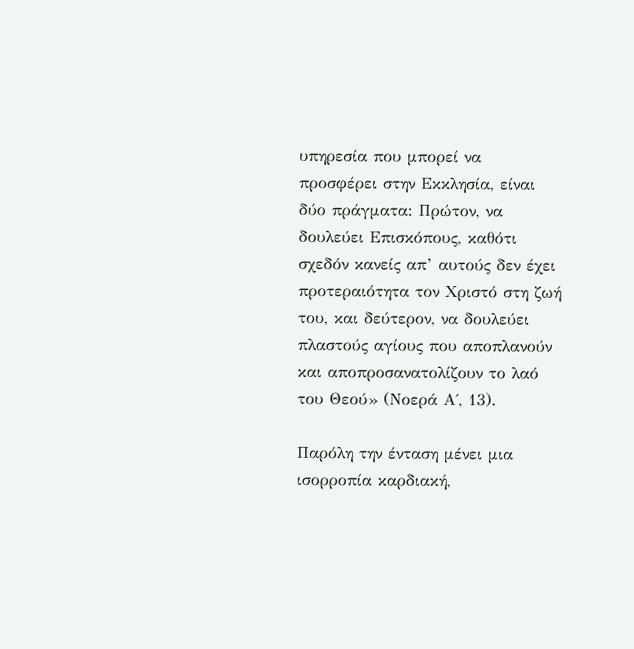υπηρεσία που μπορεί να προσφέρει στην Εκκλησία, είναι δύο πράγματα: Πρώτον, να δουλεύει Επισκόπους, καθότι σχεδόν κανείς απ’ αυτούς δεν έχει προτεραιότητα τον Χριστό στη ζωή του, και δεύτερον, να δουλεύει πλαστούς αγίους που αποπλανούν και αποπροσανατολίζουν το λαό του Θεού» (Νοερά Α΄, 13).

Παρόλη την ένταση μένει μια ισορροπία καρδιακή,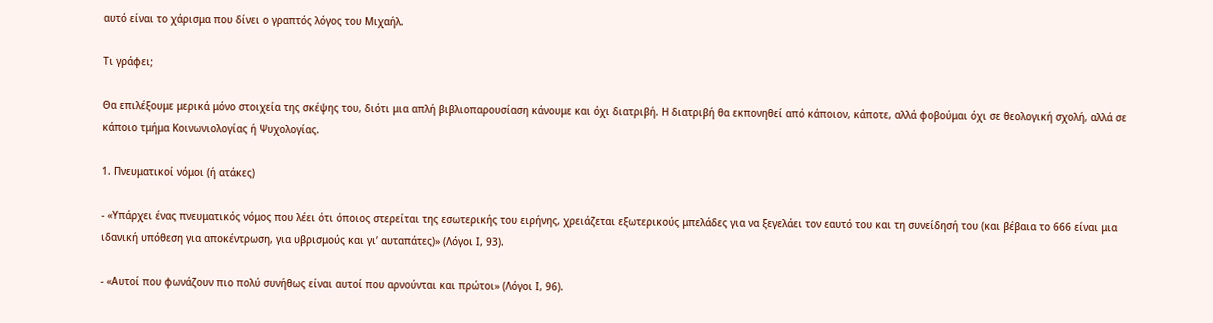αυτό είναι το χάρισμα που δίνει ο γραπτός λόγος του Μιχαήλ.

Τι γράφει;

Θα επιλέξουμε μερικά μόνο στοιχεία της σκέψης του, διότι μια απλή βιβλιοπαρουσίαση κάνουμε και όχι διατριβή. Η διατριβή θα εκπονηθεί από κάποιον, κάποτε, αλλά φοβούμαι όχι σε θεολογική σχολή, αλλά σε κάποιο τμήμα Κοινωνιολογίας ή Ψυχολογίας.

1. Πνευματικοί νόμοι (ή ατάκες)

- «Υπάρχει ένας πνευματικός νόμος που λέει ότι όποιος στερείται της εσωτερικής του ειρήνης, χρειάζεται εξωτερικούς μπελάδες για να ξεγελάει τον εαυτό του και τη συνείδησή του (και βέβαια το 666 είναι μια ιδανική υπόθεση για αποκέντρωση, για υβρισμούς και γι’ αυταπάτες)» (Λόγοι Ι, 93).

- «Αυτοί που φωνάζουν πιο πολύ συνήθως είναι αυτοί που αρνούνται και πρώτοι» (Λόγοι Ι, 96).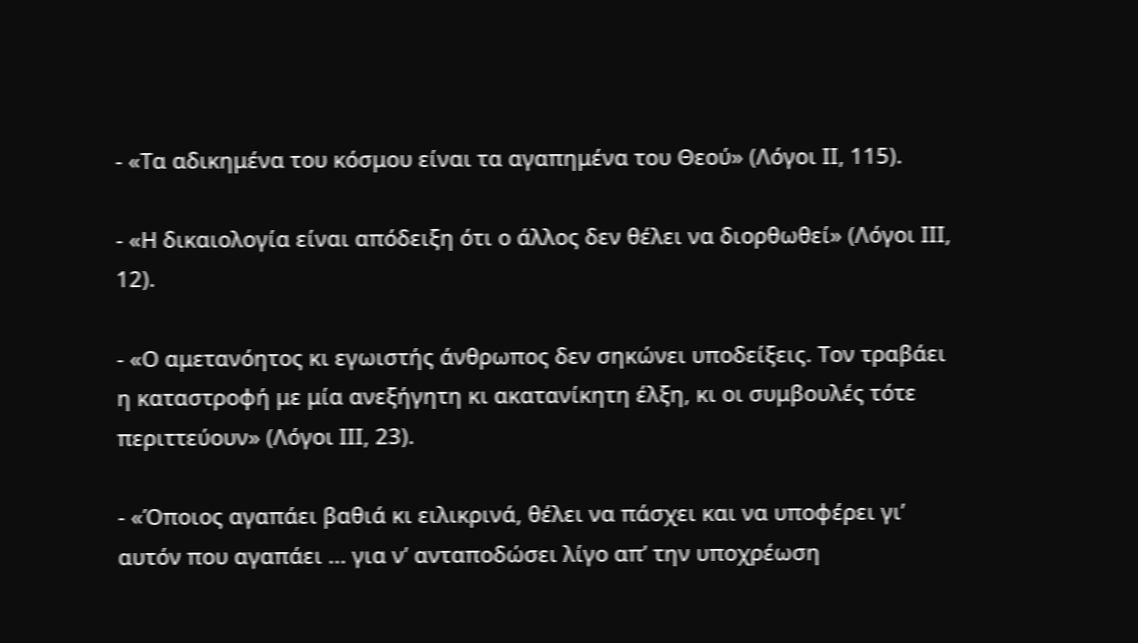- «Τα αδικημένα του κόσμου είναι τα αγαπημένα του Θεού» (Λόγοι ΙΙ, 115).

- «Η δικαιολογία είναι απόδειξη ότι ο άλλος δεν θέλει να διορθωθεί» (Λόγοι ΙΙΙ, 12).

- «Ο αμετανόητος κι εγωιστής άνθρωπος δεν σηκώνει υποδείξεις. Τον τραβάει η καταστροφή με μία ανεξήγητη κι ακατανίκητη έλξη, κι οι συμβουλές τότε περιττεύουν» (Λόγοι ΙΙΙ, 23).

- «Όποιος αγαπάει βαθιά κι ειλικρινά, θέλει να πάσχει και να υποφέρει γι’ αυτόν που αγαπάει ... για ν’ ανταποδώσει λίγο απ’ την υποχρέωση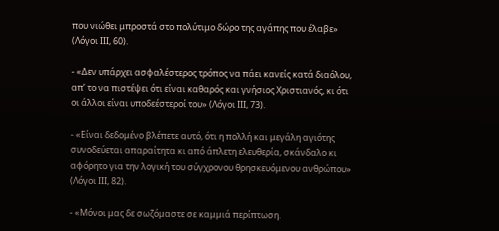που νιώθει μπροστά στο πολύτιμο δώρο της αγάπης που έλαβε» (Λόγοι ΙΙΙ, 60).

- «Δεν υπάρχει ασφαλέστερος τρόπος να πάει κανείς κατά διαόλου, απ’ το να πιστέψει ότι είναι καθαρός και γνήσιος Χριστιανός, κι ότι οι άλλοι είναι υποδεέστεροί του» (Λόγοι ΙΙΙ, 73).

- «Είναι δεδομένο βλέπετε αυτό, ότι η πολλή και μεγάλη αγιότης συνοδεύεται απαραίτητα κι από άπλετη ελευθερία, σκάνδαλο κι αφόρητο για την λογική του σύγχρονου θρησκευόμενου ανθρώπου» (Λόγοι ΙΙΙ, 82).

- «Μόνοι μας δε σωζόμαστε σε καμμιά περίπτωση.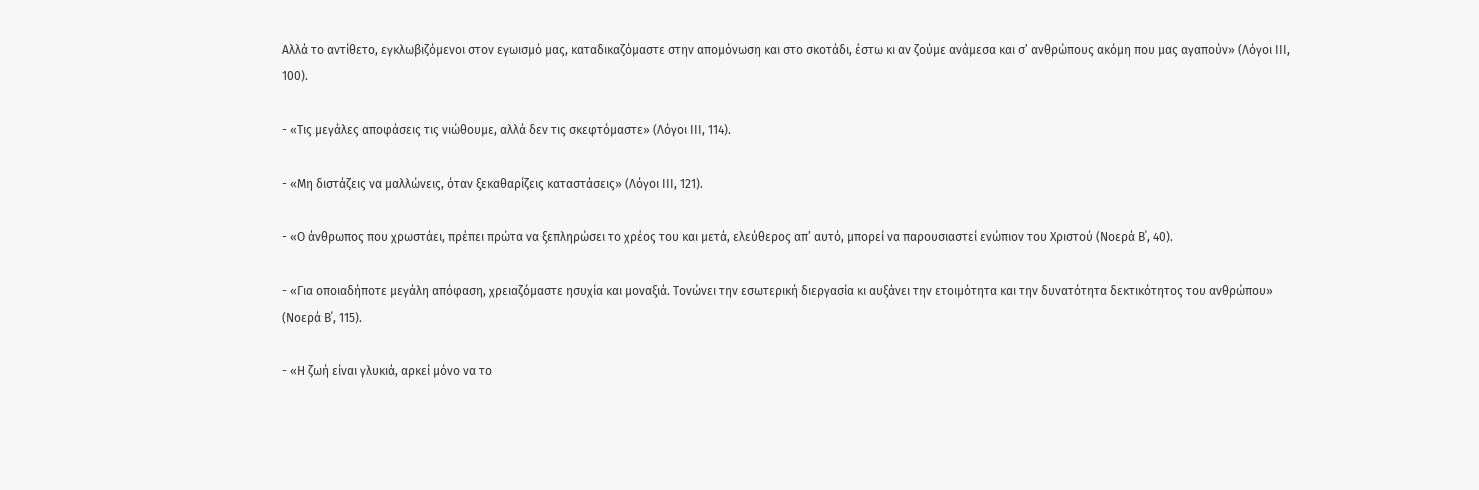Αλλά το αντίθετο, εγκλωβιζόμενοι στον εγωισμό μας, καταδικαζόμαστε στην απομόνωση και στο σκοτάδι, έστω κι αν ζούμε ανάμεσα και σ’ ανθρώπους ακόμη που μας αγαπούν» (Λόγοι ΙΙΙ, 100).

- «Τις μεγάλες αποφάσεις τις νιώθουμε, αλλά δεν τις σκεφτόμαστε» (Λόγοι ΙΙΙ, 114).

- «Μη διστάζεις να μαλλώνεις, όταν ξεκαθαρίζεις καταστάσεις» (Λόγοι ΙΙΙ, 121).

- «Ο άνθρωπος που χρωστάει, πρέπει πρώτα να ξεπληρώσει το χρέος του και μετά, ελεύθερος απ’ αυτό, μπορεί να παρουσιαστεί ενώπιον του Χριστού (Νοερά Β΄, 40).

- «Για οποιαδήποτε μεγάλη απόφαση, χρειαζόμαστε ησυχία και μοναξιά. Τονώνει την εσωτερική διεργασία κι αυξάνει την ετοιμότητα και την δυνατότητα δεκτικότητος του ανθρώπου» (Νοερά Β΄, 115).

- «Η ζωή είναι γλυκιά, αρκεί μόνο να το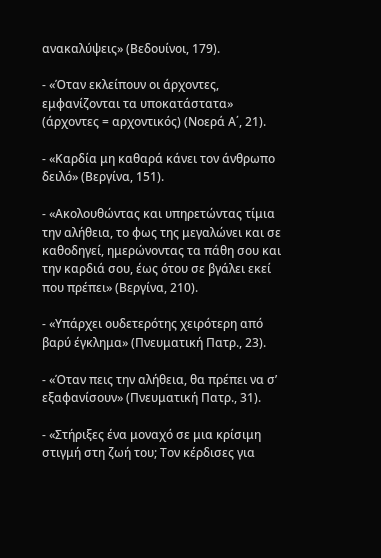ανακαλύψεις» (Βεδουίνοι, 179).

- «Όταν εκλείπουν οι άρχοντες, εμφανίζονται τα υποκατάστατα» (άρχοντες = αρχοντικός) (Νοερά Α΄, 21).

- «Καρδία μη καθαρά κάνει τον άνθρωπο δειλό» (Βεργίνα, 151).

- «Ακολουθώντας και υπηρετώντας τίμια την αλήθεια, το φως της μεγαλώνει και σε καθοδηγεί, ημερώνοντας τα πάθη σου και την καρδιά σου, έως ότου σε βγάλει εκεί που πρέπει» (Βεργίνα, 210).

- «Υπάρχει ουδετερότης χειρότερη από βαρύ έγκλημα» (Πνευματική Πατρ., 23).

- «Όταν πεις την αλήθεια, θα πρέπει να σ’ εξαφανίσουν» (Πνευματική Πατρ., 31).

- «Στήριξες ένα μοναχό σε μια κρίσιμη στιγμή στη ζωή του; Τον κέρδισες για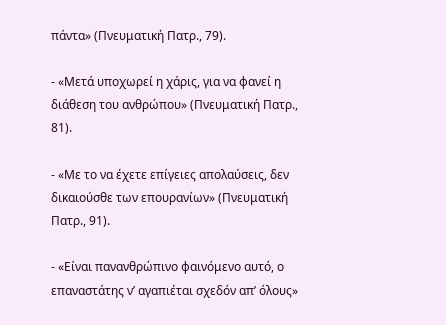πάντα» (Πνευματική Πατρ., 79).

- «Μετά υποχωρεί η χάρις, για να φανεί η διάθεση του ανθρώπου» (Πνευματική Πατρ., 81).

- «Με το να έχετε επίγειες απολαύσεις, δεν δικαιούσθε των επουρανίων» (Πνευματική Πατρ., 91).

- «Είναι πανανθρώπινο φαινόμενο αυτό, ο επαναστάτης ν’ αγαπιέται σχεδόν απ’ όλους»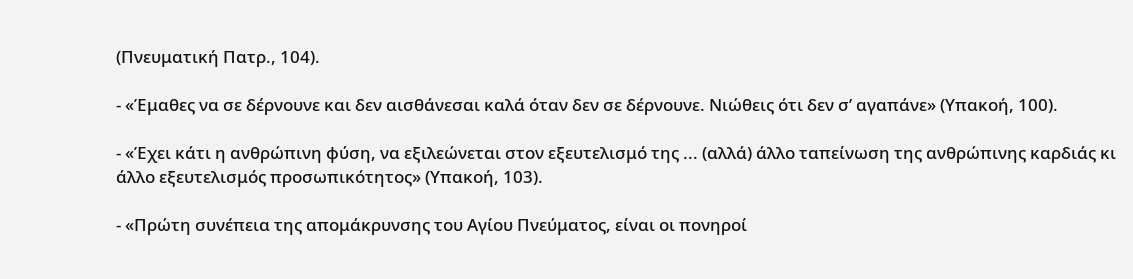(Πνευματική Πατρ., 104).

- «Έμαθες να σε δέρνουνε και δεν αισθάνεσαι καλά όταν δεν σε δέρνουνε. Νιώθεις ότι δεν σ’ αγαπάνε» (Υπακοή, 100).

- «Έχει κάτι η ανθρώπινη φύση, να εξιλεώνεται στον εξευτελισμό της ... (αλλά) άλλο ταπείνωση της ανθρώπινης καρδιάς κι άλλο εξευτελισμός προσωπικότητος» (Υπακοή, 103).

- «Πρώτη συνέπεια της απομάκρυνσης του Αγίου Πνεύματος, είναι οι πονηροί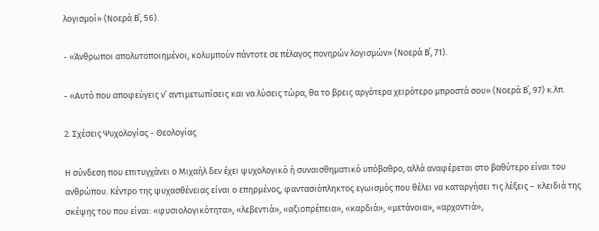λογισμοί» (Νοερά Β΄, 56).

- «Άνθρωποι απολυτοποιημένοι, κολυμπούν πάντοτε σε πέλαγος πονηρών λογισμών» (Νοερά Β΄, 71).

- «Αυτό που αποφεύγεις ν’ αντιμετωπίσεις και να λύσεις τώρα, θα το βρεις αργότερα χειρότερο μπροστά σου» (Νοερά Β΄, 97) κ.λπ.

2. Σχέσεις Ψυχολογίας - Θεολογίας

Η σύνδεση που επιτυγχάνει ο Μιχαήλ δεν έχει ψυχολογικό ή συναισθηματικό υπόβαθρο, αλλά αναφέρεται στο βαθύτερο είναι του ανθρώπου. Κέντρο της ψυχασθένειας είναι ο επηρμένος, φαντασιόπληκτος εγωισμός που θέλει να καταργήσει τις λέξεις – κλειδιά της σκέψης του που είναι: «φυσιολογικότητα», «λεβεντιά», «αξιοπρέπεια», «καρδιά», «μετάνοια», «αρχοντιά»,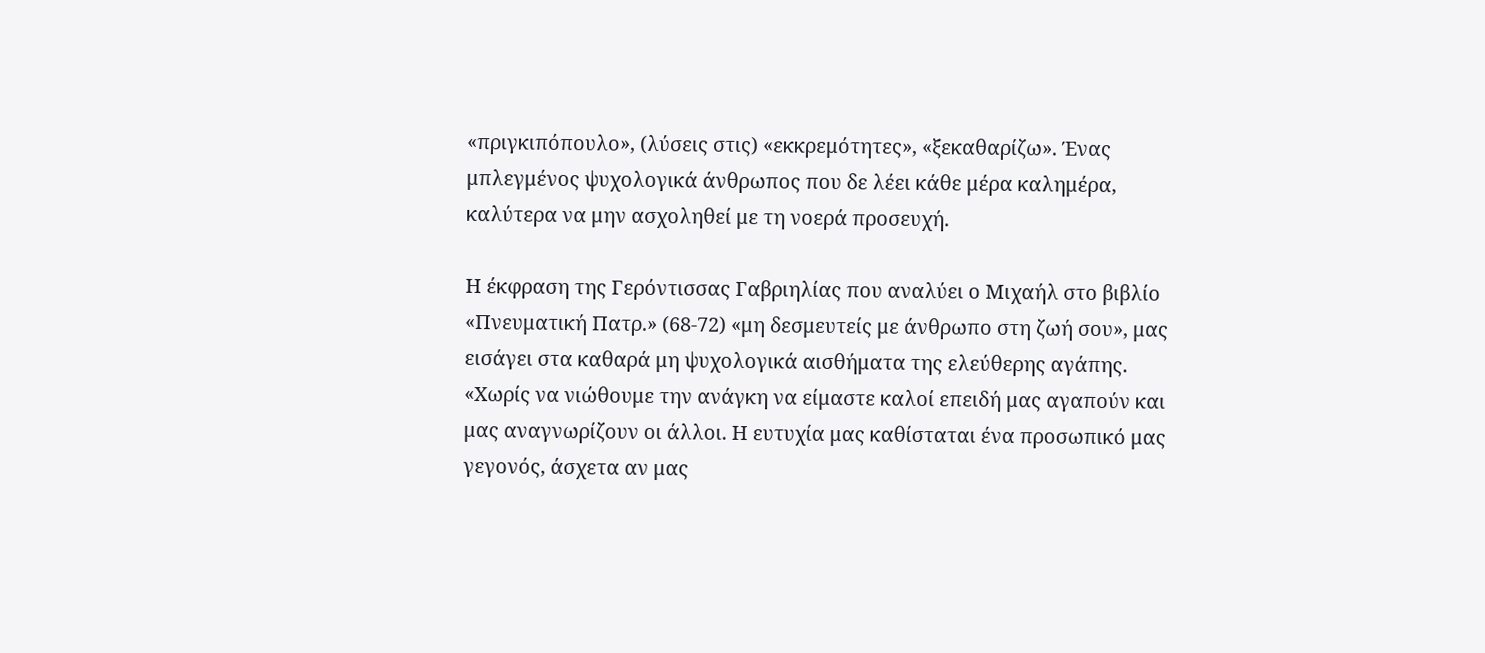«πριγκιπόπουλο», (λύσεις στις) «εκκρεμότητες», «ξεκαθαρίζω». Ένας μπλεγμένος ψυχολογικά άνθρωπος που δε λέει κάθε μέρα καλημέρα, καλύτερα να μην ασχοληθεί με τη νοερά προσευχή.

Η έκφραση της Γερόντισσας Γαβριηλίας που αναλύει ο Μιχαήλ στο βιβλίο «Πνευματική Πατρ.» (68-72) «μη δεσμευτείς με άνθρωπο στη ζωή σου», μας εισάγει στα καθαρά μη ψυχολογικά αισθήματα της ελεύθερης αγάπης. «Χωρίς να νιώθουμε την ανάγκη να είμαστε καλοί επειδή μας αγαπούν και μας αναγνωρίζουν οι άλλοι. Η ευτυχία μας καθίσταται ένα προσωπικό μας γεγονός, άσχετα αν μας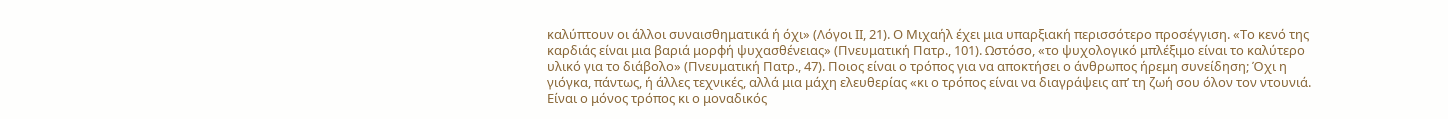καλύπτουν οι άλλοι συναισθηματικά ή όχι» (Λόγοι ΙΙ, 21). Ο Μιχαήλ έχει μια υπαρξιακή περισσότερο προσέγγιση. «Το κενό της καρδιάς είναι μια βαριά μορφή ψυχασθένειας» (Πνευματική Πατρ., 101). Ωστόσο, «το ψυχολογικό μπλέξιμο είναι το καλύτερο υλικό για το διάβολο» (Πνευματική Πατρ., 47). Ποιος είναι ο τρόπος για να αποκτήσει ο άνθρωπος ήρεμη συνείδηση; Όχι η γιόγκα, πάντως, ή άλλες τεχνικές, αλλά μια μάχη ελευθερίας «κι ο τρόπος είναι να διαγράψεις απ’ τη ζωή σου όλον τον ντουνιά. Είναι ο μόνος τρόπος κι ο μοναδικός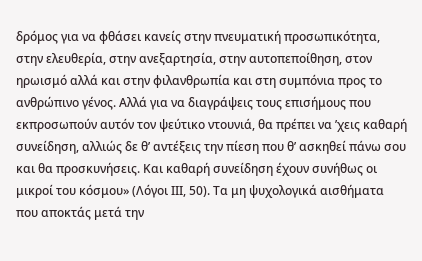δρόμος για να φθάσει κανείς στην πνευματική προσωπικότητα, στην ελευθερία, στην ανεξαρτησία, στην αυτοπεποίθηση, στον ηρωισμό αλλά και στην φιλανθρωπία και στη συμπόνια προς το ανθρώπινο γένος. Αλλά για να διαγράψεις τους επισήμους που εκπροσωπούν αυτόν τον ψεύτικο ντουνιά, θα πρέπει να ’χεις καθαρή συνείδηση, αλλιώς δε θ’ αντέξεις την πίεση που θ’ ασκηθεί πάνω σου και θα προσκυνήσεις. Και καθαρή συνείδηση έχουν συνήθως οι μικροί του κόσμου» (Λόγοι ΙΙΙ, 50). Τα μη ψυχολογικά αισθήματα που αποκτάς μετά την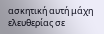ασκητική αυτή μάχη ελευθερίας σε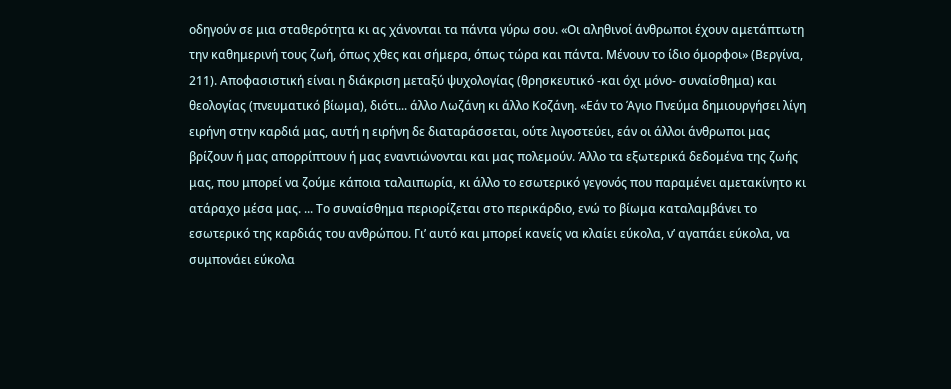οδηγούν σε μια σταθερότητα κι ας χάνονται τα πάντα γύρω σου. «Οι αληθινοί άνθρωποι έχουν αμετάπτωτη την καθημερινή τους ζωή, όπως χθες και σήμερα, όπως τώρα και πάντα. Μένουν το ίδιο όμορφοι» (Βεργίνα, 211). Αποφασιστική είναι η διάκριση μεταξύ ψυχολογίας (θρησκευτικό -και όχι μόνο- συναίσθημα) και θεολογίας (πνευματικό βίωμα), διότι... άλλο Λωζάνη κι άλλο Κοζάνη. «Εάν το Άγιο Πνεύμα δημιουργήσει λίγη ειρήνη στην καρδιά μας, αυτή η ειρήνη δε διαταράσσεται, ούτε λιγοστεύει, εάν οι άλλοι άνθρωποι μας βρίζουν ή μας απορρίπτουν ή μας εναντιώνονται και μας πολεμούν. Άλλο τα εξωτερικά δεδομένα της ζωής μας, που μπορεί να ζούμε κάποια ταλαιπωρία, κι άλλο το εσωτερικό γεγονός που παραμένει αμετακίνητο κι ατάραχο μέσα μας. ... Το συναίσθημα περιορίζεται στο περικάρδιο, ενώ το βίωμα καταλαμβάνει το εσωτερικό της καρδιάς του ανθρώπου. Γι’ αυτό και μπορεί κανείς να κλαίει εύκολα, ν’ αγαπάει εύκολα, να συμπονάει εύκολα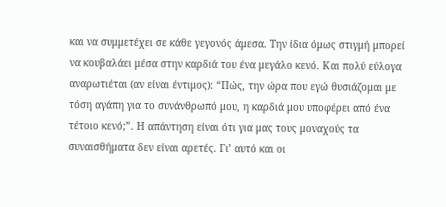και να συμμετέχει σε κάθε γεγονός άμεσα. Την ίδια όμως στιγμή μπορεί να κουβαλάει μέσα στην καρδιά του ένα μεγάλο κενό. Και πολύ εύλογα αναρωτιέται (αν είναι έντιμος): “Πώς, την ώρα που εγώ θυσιάζομαι με τόση αγάπη για το συνάνθρωπό μου, η καρδιά μου υποφέρει από ένα τέτοιο κενό;”. Η απάντηση είναι ότι για μας τους μοναχούς τα συναισθήματα δεν είναι αρετές. Γι’ αυτό και οι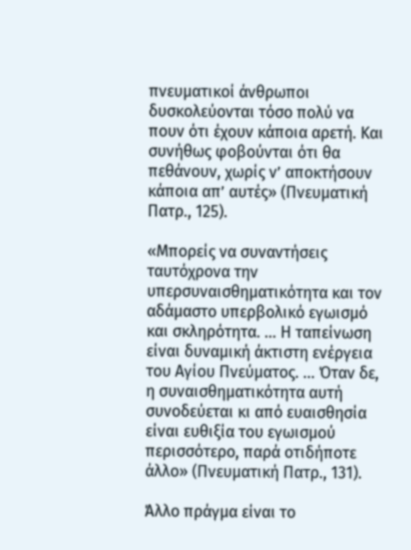πνευματικοί άνθρωποι δυσκολεύονται τόσο πολύ να πουν ότι έχουν κάποια αρετή. Και συνήθως φοβούνται ότι θα πεθάνουν, χωρίς ν’ αποκτήσουν κάποια απ’ αυτές» (Πνευματική Πατρ., 125).

«Μπορείς να συναντήσεις ταυτόχρονα την υπερσυναισθηματικότητα και τον αδάμαστο υπερβολικό εγωισμό και σκληρότητα. ... Η ταπείνωση είναι δυναμική άκτιστη ενέργεια του Αγίου Πνεύματος. ... Όταν δε, η συναισθηματικότητα αυτή συνοδεύεται κι από ευαισθησία είναι ευθιξία του εγωισμού περισσότερο, παρά οτιδήποτε άλλο» (Πνευματική Πατρ., 131).

Άλλο πράγμα είναι το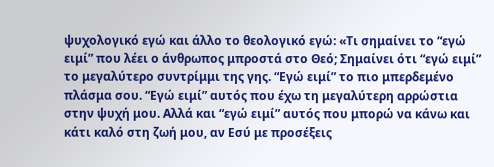ψυχολογικό εγώ και άλλο το θεολογικό εγώ: «Τι σημαίνει το “εγώ ειμί” που λέει ο άνθρωπος μπροστά στο Θεό; Σημαίνει ότι “εγώ ειμί” το μεγαλύτερο συντρίμμι της γης. “Εγώ ειμί” το πιο μπερδεμένο πλάσμα σου. “Εγώ ειμί” αυτός που έχω τη μεγαλύτερη αρρώστια στην ψυχή μου. Αλλά και “εγώ ειμί” αυτός που μπορώ να κάνω και κάτι καλό στη ζωή μου, αν Εσύ με προσέξεις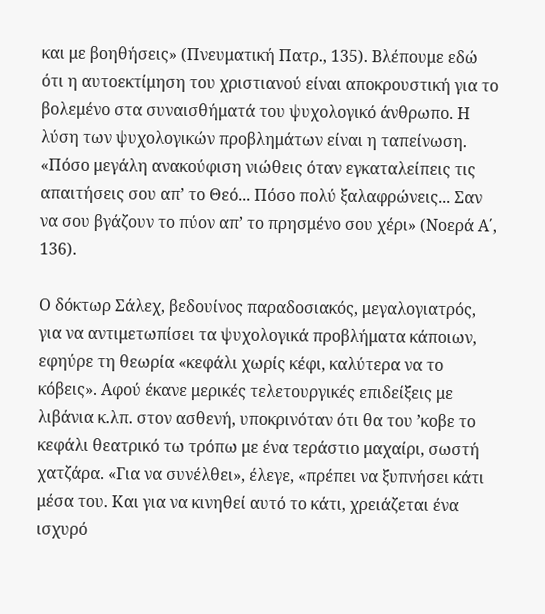και με βοηθήσεις» (Πνευματική Πατρ., 135). Βλέπουμε εδώ ότι η αυτοεκτίμηση του χριστιανού είναι αποκρουστική για το βολεμένο στα συναισθήματά του ψυχολογικό άνθρωπο. Η λύση των ψυχολογικών προβλημάτων είναι η ταπείνωση. «Πόσο μεγάλη ανακούφιση νιώθεις όταν εγκαταλείπεις τις απαιτήσεις σου απ’ το Θεό... Πόσο πολύ ξαλαφρώνεις... Σαν να σου βγάζουν το πύον απ’ το πρησμένο σου χέρι» (Νοερά Α΄, 136).

Ο δόκτωρ Σάλεχ, βεδουίνος παραδοσιακός, μεγαλογιατρός, για να αντιμετωπίσει τα ψυχολογικά προβλήματα κάποιων, εφηύρε τη θεωρία «κεφάλι χωρίς κέφι, καλύτερα να το κόβεις». Αφού έκανε μερικές τελετουργικές επιδείξεις με λιβάνια κ.λπ. στον ασθενή, υποκρινόταν ότι θα του ’κοβε το κεφάλι θεατρικό τω τρόπω με ένα τεράστιο μαχαίρι, σωστή χατζάρα. «Για να συνέλθει», έλεγε, «πρέπει να ξυπνήσει κάτι μέσα του. Και για να κινηθεί αυτό το κάτι, χρειάζεται ένα ισχυρό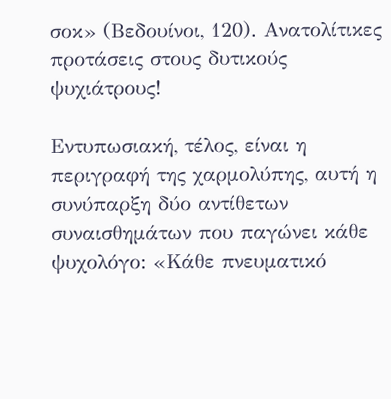σοκ» (Βεδουίνοι, 120). Ανατολίτικες προτάσεις στους δυτικούς ψυχιάτρους!

Εντυπωσιακή, τέλος, είναι η περιγραφή της χαρμολύπης, αυτή η συνύπαρξη δύο αντίθετων συναισθημάτων που παγώνει κάθε ψυχολόγο: «Κάθε πνευματικό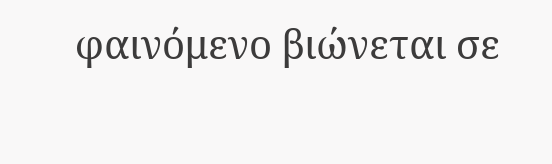φαινόμενο βιώνεται σε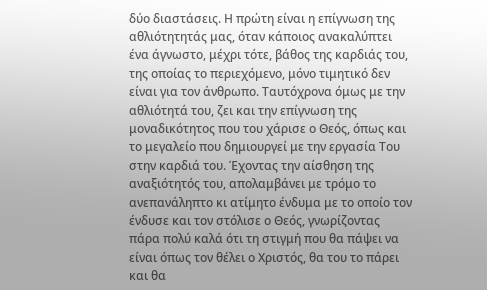δύο διαστάσεις. Η πρώτη είναι η επίγνωση της αθλιότητητάς μας, όταν κάποιος ανακαλύπτει ένα άγνωστο, μέχρι τότε, βάθος της καρδιάς του, της οποίας το περιεχόμενο, μόνο τιμητικό δεν είναι για τον άνθρωπο. Ταυτόχρονα όμως με την αθλιότητά του, ζει και την επίγνωση της μοναδικότητος που του χάρισε ο Θεός, όπως και το μεγαλείο που δημιουργεί με την εργασία Του στην καρδιά του. Έχοντας την αίσθηση της αναξιότητός του, απολαμβάνει με τρόμο το ανεπανάληπτο κι ατίμητο ένδυμα με το οποίο τον ένδυσε και τον στόλισε ο Θεός, γνωρίζοντας πάρα πολύ καλά ότι τη στιγμή που θα πάψει να είναι όπως τον θέλει ο Χριστός, θα του το πάρει και θα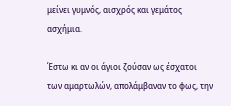μείνει γυμνός, αισχρός και γεμάτος ασχήμια.

Έστω κι αν οι άγιοι ζούσαν ως έσχατοι των αμαρτωλών, απολάμβαναν το φως, την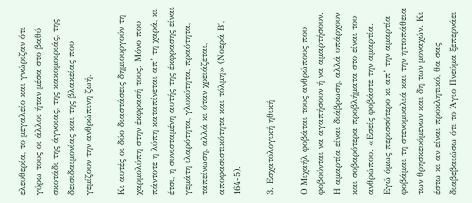ελευθερία, το μεγαλείο και γνώριζαν ότι γύρω τους οι άλλοι ήταν μέσα στο βαθύ σκοτάδι της άγνοιας, της κακομοιριάς, της δεισιδαιμονίας και της βλακείας που γεμίζουν την ανθρώπινη ζωή.

Κι αυτές οι δύο διαστάσεις δημιουργούν τη χαρμολύπη στην έκφρασή τους. Μόνο που πάντοτε η λύπη καταπίνεται απ’ τη χαρά, κι έτσι, η συνισταμένη αυτής της έκφρασης είναι γεμάτη ιλαρότητα, γλυκύτητα, πραότητα, ταπείνωση, αλλά κι όταν χρειάζεται, αποφασιστικότητα και τόλμη» (Νοερά Β΄, 164-5).

3. Εσχατολογική ηθική

Ο Μιχαήλ φοβάται τους ανθρώπους που φοβούνται να αγαπήσουν ή να αμαρτήσουν. Η αμαρτία είναι διάβρωση, αλλά υπάρχουν και σοβαρότερα προβλήματα στο είναι του ανθρώπου. «Εσείς φοβάστε την αμαρτία. Εγώ όμως περισσότερο κι απ’ την αμαρτία φοβάμαι τη στενομυαλιά και την ηττοπάθεια των θρησκευόμενων και δη των μοναχών. Κι έστω κι αν είναι προκλητικό, θα σας διαβεβαιώσω ότι το Άγιο Πνεύμα ξεπερνάει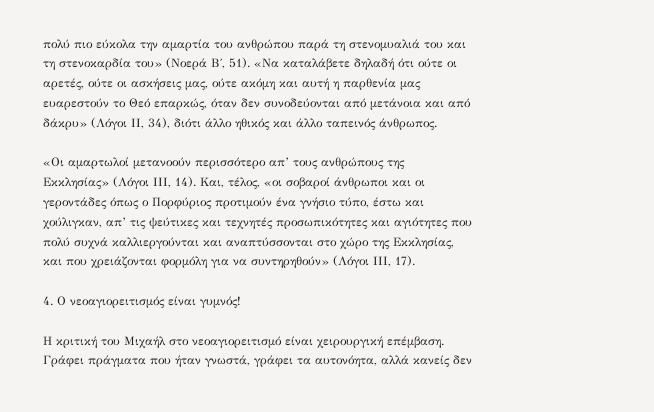πολύ πιο εύκολα την αμαρτία του ανθρώπου παρά τη στενομυαλιά του και τη στενοκαρδία του» (Νοερά Β΄, 51). «Να καταλάβετε δηλαδή ότι ούτε οι αρετές, ούτε οι ασκήσεις μας, ούτε ακόμη και αυτή η παρθενία μας ευαρεστούν το Θεό επαρκώς, όταν δεν συνοδεύονται από μετάνοια και από δάκρυ» (Λόγοι ΙΙ, 34), διότι άλλο ηθικός και άλλο ταπεινός άνθρωπος.

«Οι αμαρτωλοί μετανοούν περισσότερο απ’ τους ανθρώπους της Εκκλησίας» (Λόγοι ΙΙΙ, 14). Και, τέλος, «οι σοβαροί άνθρωποι και οι γεροντάδες όπως ο Πορφύριος προτιμούν ένα γνήσιο τύπο, έστω και χούλιγκαν, απ’ τις ψεύτικες και τεχνητές προσωπικότητες και αγιότητες που πολύ συχνά καλλιεργούνται και αναπτύσσονται στο χώρο της Εκκλησίας, και που χρειάζονται φορμόλη για να συντηρηθούν» (Λόγοι ΙΙΙ, 17).

4. Ο νεοαγιορειτισμός είναι γυμνός!

Η κριτική του Μιχαήλ στο νεοαγιορειτισμό είναι χειρουργική επέμβαση. Γράφει πράγματα που ήταν γνωστά, γράφει τα αυτονόητα, αλλά κανείς δεν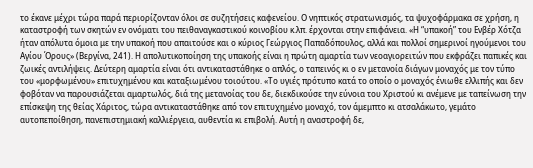το έκανε μέχρι τώρα παρά περιορίζονταν όλοι σε συζητήσεις καφενείου. Ο νηπτικός στρατωνισμός, τα ψυχοφάρμακα σε χρήση, η καταστροφή των σκητών εν ονόματι του πειθαναγκαστικού κοινοβίου κ.λπ. έρχονται στην επιφάνεια. «Η “υπακοή” του Ενβέρ Χότζα ήταν απόλυτα όμοια με την υπακοή που απαιτούσε και ο κύριος Γεώργιος Παπαδόπουλος, αλλά και πολλοί σημερινοί ηγούμενοι του Αγίου Όρους» (Βεργίνα, 241). Η απολυτικοποίηση της υπακοής είναι η πρώτη αμαρτία των νεοαγιορειτών που εκφράζει παπικές και ζωικές αντιλήψεις. Δεύτερη αμαρτία είναι ότι αντικαταστάθηκε ο απλός, ο ταπεινός κι ο εν μετανοία διάγων μοναχός με τον τύπο του «μορφωμένου» επιτυχημένου και καταξιωμένου τοιούτου. «Το υγιές πρότυπο κατά το οποίο ο μοναχός ένιωθε ελλιπής και δεν φοβόταν να παρουσιάζεται αμαρτωλός, διά της μετανοίας του δε, διεκδικούσε την εύνοια του Χριστού κι ανέμενε με ταπείνωση την επίσκεψη της θείας Χάριτος, τώρα αντικαταστάθηκε από τον επιτυχημένο μοναχό, τον άμεμπτο κι ατσαλάκωτο, γεμάτο αυτοπεποίθηση, πανεπιστημιακή καλλιέργεια, αυθεντία κι επιβολή. Αυτή η αναστροφή δε,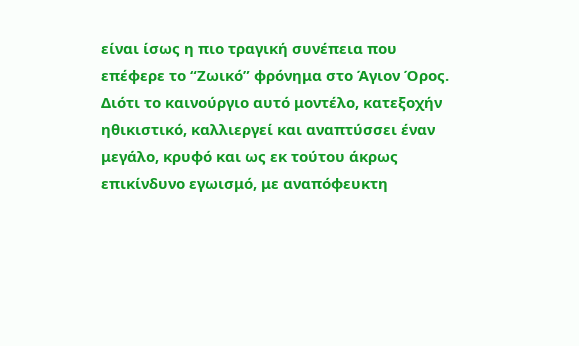είναι ίσως η πιο τραγική συνέπεια που επέφερε το “Ζωικό” φρόνημα στο Άγιον Όρος. Διότι το καινούργιο αυτό μοντέλο, κατεξοχήν ηθικιστικό, καλλιεργεί και αναπτύσσει έναν μεγάλο, κρυφό και ως εκ τούτου άκρως επικίνδυνο εγωισμό, με αναπόφευκτη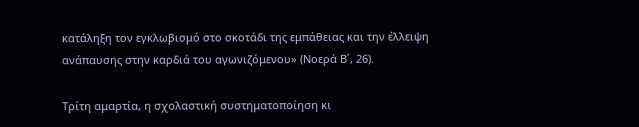κατάληξη τον εγκλωβισμό στο σκοτάδι της εμπάθειας και την έλλειψη ανάπαυσης στην καρδιά του αγωνιζόμενου» (Νοερά Β΄, 26).

Τρίτη αμαρτία, η σχολαστική συστηματοποίηση κι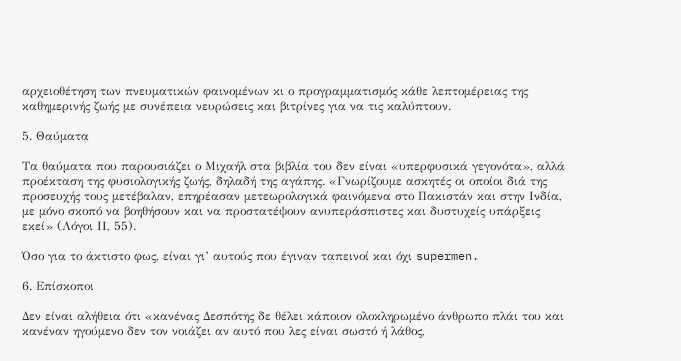αρχειοθέτηση των πνευματικών φαινομένων κι ο προγραμματισμός κάθε λεπτομέρειας της καθημερινής ζωής με συνέπεια νευρώσεις και βιτρίνες για να τις καλύπτουν.

5. Θαύματα

Τα θαύματα που παρουσιάζει ο Μιχαήλ στα βιβλία του δεν είναι «υπερφυσικά γεγονότα», αλλά προέκταση της φυσιολογικής ζωής, δηλαδή της αγάπης. «Γνωρίζουμε ασκητές οι οποίοι διά της προσευχής τους μετέβαλαν, επηρέασαν μετεωρολογικά φαινόμενα στο Πακιστάν και στην Ινδία, με μόνο σκοπό να βοηθήσουν και να προστατέψουν ανυπεράσπιστες και δυστυχείς υπάρξεις εκεί» (Λόγοι ΙΙ, 55).

Όσο για το άκτιστο φως, είναι γι’ αυτούς που έγιναν ταπεινοί και όχι supermen.

6. Επίσκοποι

Δεν είναι αλήθεια ότι «κανένας Δεσπότης δε θέλει κάποιον ολοκληρωμένο άνθρωπο πλάι του και κανέναν ηγούμενο δεν τον νοιάζει αν αυτό που λες είναι σωστό ή λάθος,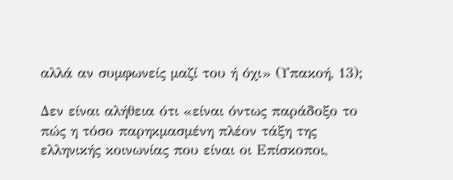αλλά αν συμφωνείς μαζί του ή όχι» (Υπακοή, 13);

Δεν είναι αλήθεια ότι «είναι όντως παράδοξο το πώς η τόσο παρηκμασμένη πλέον τάξη της ελληνικής κοινωνίας που είναι οι Επίσκοποι,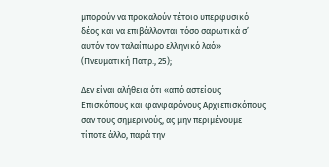μπορούν να προκαλούν τέτοιο υπερφυσικό δέος και να επιβάλλονται τόσο σαρωτικά σ’ αυτόν τον ταλαίπωρο ελληνικό λαό» (Πνευματική Πατρ., 25);

Δεν είναι αλήθεια ότι «από αστείους Επισκόπους και φανφαρόνους Αρχιεπισκόπους σαν τους σημερινούς, ας μην περιμένουμε τίποτε άλλο, παρά την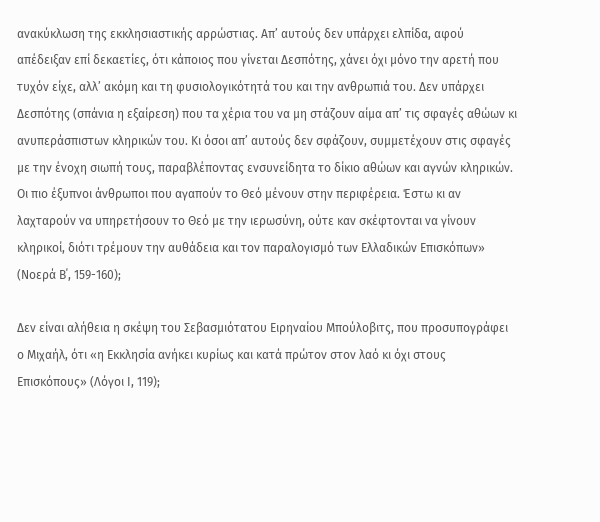ανακύκλωση της εκκλησιαστικής αρρώστιας. Απ’ αυτούς δεν υπάρχει ελπίδα, αφού απέδειξαν επί δεκαετίες, ότι κάποιος που γίνεται Δεσπότης, χάνει όχι μόνο την αρετή που τυχόν είχε, αλλ’ ακόμη και τη φυσιολογικότητά του και την ανθρωπιά του. Δεν υπάρχει Δεσπότης (σπάνια η εξαίρεση) που τα χέρια του να μη στάζουν αίμα απ’ τις σφαγές αθώων κι ανυπεράσπιστων κληρικών του. Κι όσοι απ’ αυτούς δεν σφάζουν, συμμετέχουν στις σφαγές με την ένοχη σιωπή τους, παραβλέποντας ενσυνείδητα το δίκιο αθώων και αγνών κληρικών. Οι πιο έξυπνοι άνθρωποι που αγαπούν το Θεό μένουν στην περιφέρεια. Έστω κι αν λαχταρούν να υπηρετήσουν το Θεό με την ιερωσύνη, ούτε καν σκέφτονται να γίνουν κληρικοί, διότι τρέμουν την αυθάδεια και τον παραλογισμό των Ελλαδικών Επισκόπων» (Νοερά Β΄, 159-160);

Δεν είναι αλήθεια η σκέψη του Σεβασμιότατου Ειρηναίου Μπούλοβιτς, που προσυπογράφει ο Μιχαήλ, ότι «η Εκκλησία ανήκει κυρίως και κατά πρώτον στον λαό κι όχι στους Επισκόπους» (Λόγοι Ι, 119);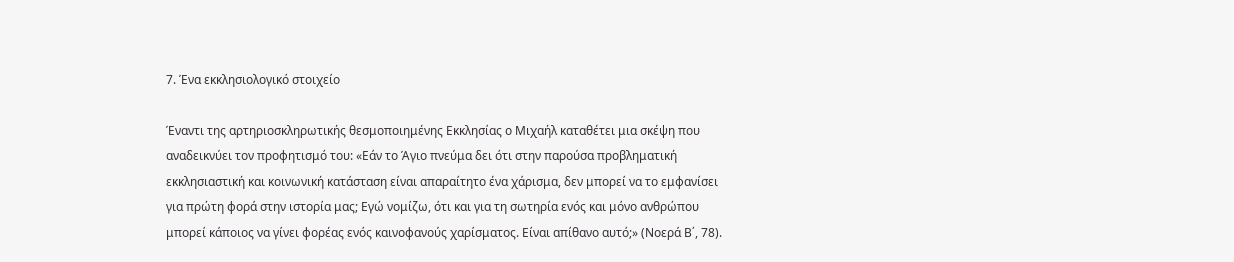7. Ένα εκκλησιολογικό στοιχείο

Έναντι της αρτηριοσκληρωτικής θεσμοποιημένης Εκκλησίας ο Μιχαήλ καταθέτει μια σκέψη που αναδεικνύει τον προφητισμό του: «Εάν το Άγιο πνεύμα δει ότι στην παρούσα προβληματική εκκλησιαστική και κοινωνική κατάσταση είναι απαραίτητο ένα χάρισμα, δεν μπορεί να το εμφανίσει για πρώτη φορά στην ιστορία μας; Εγώ νομίζω, ότι και για τη σωτηρία ενός και μόνο ανθρώπου μπορεί κάποιος να γίνει φορέας ενός καινοφανούς χαρίσματος. Είναι απίθανο αυτό;» (Νοερά Β΄, 78).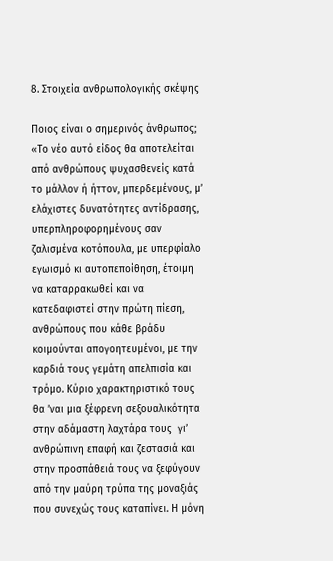8. Στοιχεία ανθρωπολογικής σκέψης

Ποιος είναι ο σημερινός άνθρωπος; «Το νέο αυτό είδος θα αποτελείται από ανθρώπους ψυχασθενείς κατά το μάλλον ή ήττον, μπερδεμένους, μ’ ελάχιστες δυνατότητες αντίδρασης, υπερπληροφορημένους σαν ζαλισμένα κοτόπουλα, με υπερφίαλο εγωισμό κι αυτοπεποίθηση, έτοιμη να καταρρακωθεί και να κατεδαφιστεί στην πρώτη πίεση, ανθρώπους που κάθε βράδυ κοιμούνται απογοητευμένοι, με την καρδιά τους γεμάτη απελπισία και τρόμο. Κύριο χαρακτηριστικό τους θα ’ναι μια ξέφρενη σεξουαλικότητα στην αδάμαστη λαχτάρα τους  γι’ ανθρώπινη επαφή και ζεστασιά και στην προσπάθειά τους να ξεφύγουν από την μαύρη τρύπα της μοναξιάς που συνεχώς τους καταπίνει. Η μόνη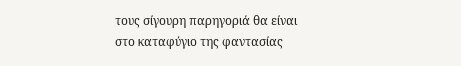τους σίγουρη παρηγοριά θα είναι στο καταφύγιο της φαντασίας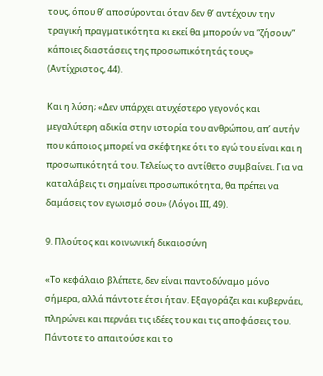τους, όπου θ’ αποσύρονται όταν δεν θ’ αντέχουν την τραγική πραγματικότητα κι εκεί θα μπορούν να “ζήσουν” κάποιες διαστάσεις της προσωπικότητάς τους» (Αντίχριστος, 44).

Και η λύση; «Δεν υπάρχει ατυχέστερο γεγονός και μεγαλύτερη αδικία στην ιστορία του ανθρώπου, απ’ αυτήν που κάποιος μπορεί να σκέφτηκε ότι το εγώ του είναι και η προσωπικότητά του. Τελείως το αντίθετο συμβαίνει. Για να καταλάβεις τι σημαίνει προσωπικότητα, θα πρέπει να δαμάσεις τον εγωισμό σου» (Λόγοι ΙΙΙ, 49).

9. Πλούτος και κοινωνική δικαιοσύνη

«Το κεφάλαιο βλέπετε, δεν είναι παντοδύναμο μόνο σήμερα, αλλά πάντοτε έτσι ήταν. Εξαγοράζει και κυβερνάει, πληρώνει και περνάει τις ιδέες του και τις αποφάσεις του. Πάντοτε το απαιτούσε και το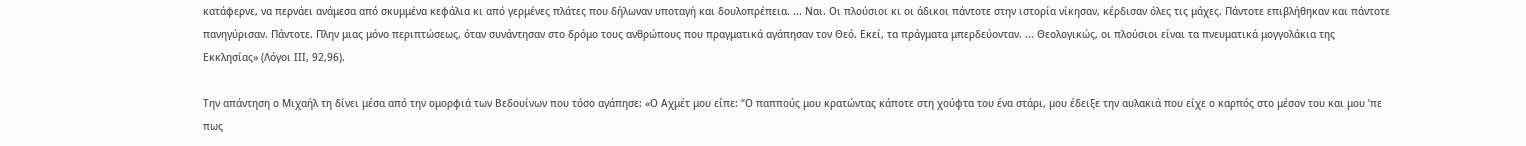κατάφερνε, να περνάει ανάμεσα από σκυμμένα κεφάλια κι από γερμένες πλάτες που δήλωναν υποταγή και δουλοπρέπεια. ... Ναι. Οι πλούσιοι κι οι άδικοι πάντοτε στην ιστορία νίκησαν, κέρδισαν όλες τις μάχες. Πάντοτε επιβλήθηκαν και πάντοτε πανηγύρισαν. Πάντοτε. Πλην μιας μόνο περιπτώσεως, όταν συνάντησαν στο δρόμο τους ανθρώπους που πραγματικά αγάπησαν τον Θεό. Εκεί, τα πράγματα μπερδεύονταν. ... Θεολογικώς, οι πλούσιοι είναι τα πνευματικά μογγολάκια της Εκκλησίας» (Λόγοι ΙΙΙ, 92,96).

Την απάντηση ο Μιχαήλ τη δίνει μέσα από την ομορφιά των Βεδουίνων που τόσο αγάπησε: «Ο Αχμέτ μου είπε: “Ο παππούς μου κρατώντας κάποτε στη χούφτα του ένα στάρι, μου έδειξε την αυλακιά που είχε ο καρπός στο μέσον του και μου ’πε πως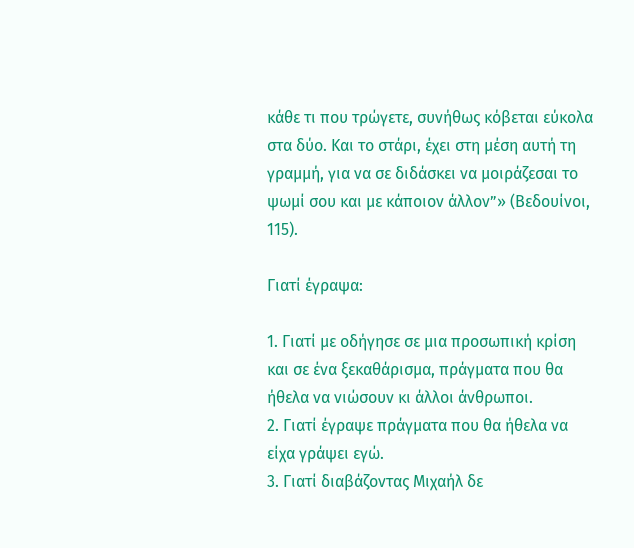κάθε τι που τρώγετε, συνήθως κόβεται εύκολα στα δύο. Και το στάρι, έχει στη μέση αυτή τη γραμμή, για να σε διδάσκει να μοιράζεσαι το ψωμί σου και με κάποιον άλλον”» (Βεδουίνοι, 115).

Γιατί έγραψα:

1. Γιατί με οδήγησε σε μια προσωπική κρίση και σε ένα ξεκαθάρισμα, πράγματα που θα ήθελα να νιώσουν κι άλλοι άνθρωποι.
2. Γιατί έγραψε πράγματα που θα ήθελα να είχα γράψει εγώ.
3. Γιατί διαβάζοντας Μιχαήλ δε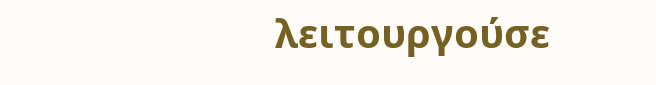λειτουργούσε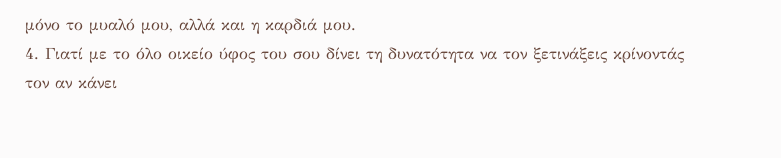μόνο το μυαλό μου, αλλά και η καρδιά μου.
4. Γιατί με το όλο οικείο ύφος του σου δίνει τη δυνατότητα να τον ξετινάξεις κρίνοντάς τον αν κάνει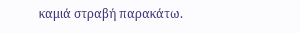καμιά στραβή παρακάτω.